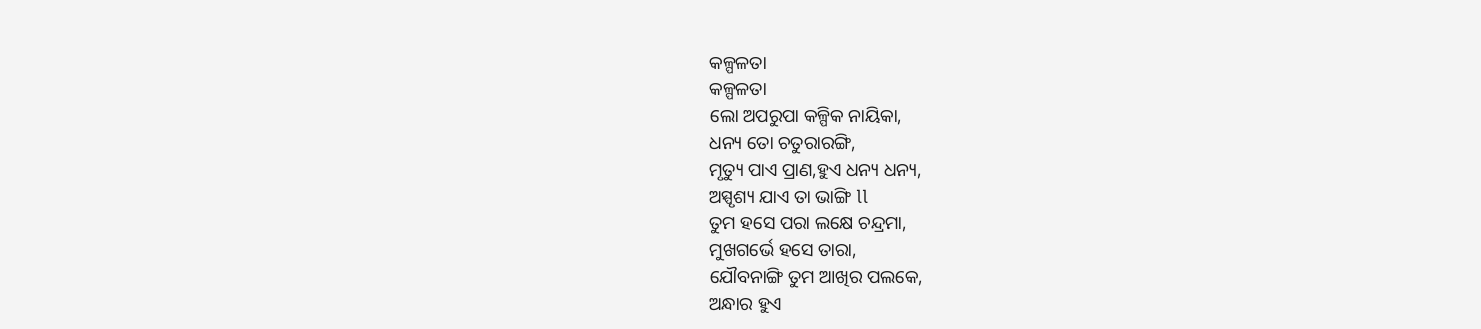କଳ୍ପଳତା
କଳ୍ପଳତା
ଲୋ ଅପରୁପା କଳ୍ପିକ ନାୟିକା,
ଧନ୍ୟ ତୋ ଚତୁରାରଙ୍ଗି,
ମୃତ୍ୟୁ ପାଏ ପ୍ରାଣ,ହୁଏ ଧନ୍ୟ ଧନ୍ୟ,
ଅସ୍ପୃଶ୍ୟ ଯାଏ ତା ଭାଙ୍ଗି ll
ତୁମ ହସେ ପରା ଲକ୍ଷେ ଚନ୍ଦ୍ରମା,
ମୁଖଗର୍ଭେ ହସେ ତାରା,
ଯୌବନାଙ୍ଗି ତୁମ ଆଖିର ପଲକେ,
ଅନ୍ଧାର ହୁଏ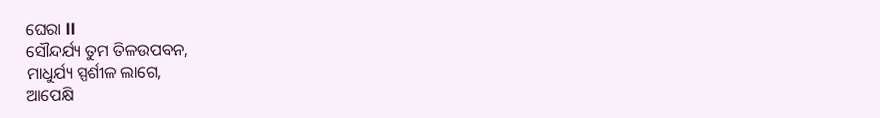ଘେରା ll
ସୌନ୍ଦର୍ଯ୍ୟ ତୁମ ତିଳଉପବନ,
ମାଧୁର୍ଯ୍ୟ ସ୍ପର୍ଶୀଳ ଲାଗେ,
ଆପେକ୍ଷି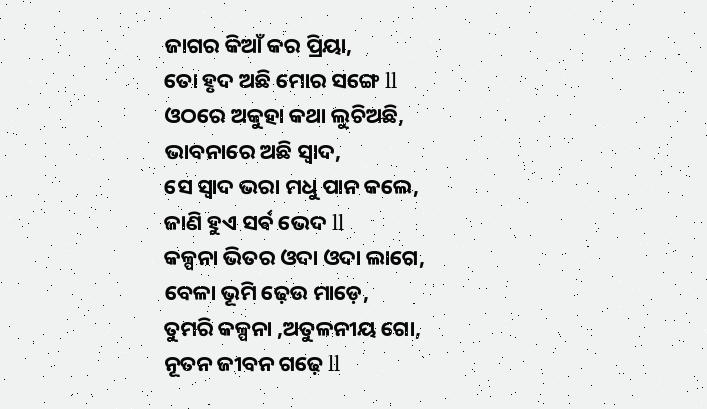ଜାଗର କିଆଁ କର ପ୍ରିୟା,
ତୋ ହୃଦ ଅଛି ମୋର ସଙ୍ଗେ ll
ଓଠରେ ଅକୁହା କଥା ଲୁଚିଅଛି,
ଭାବନାରେ ଅଛି ସ୍ୱାଦ,
ସେ ସ୍ୱାଦ ଭରା ମଧୁ ପାନ କଲେ,
ଜାଣି ହୁଏ ସର୍ଵ ଭେଦ ll
କଳ୍ପନା ଭିତର ଓଦା ଓଦା ଲାଗେ,
ବେଳା ଭୂମି ଢ଼େଉ ମାଡ଼େ,
ତୁମରି କଳ୍ପନା ,ଅତୁଳନୀୟ ଗୋ,
ନୂତନ ଜୀବନ ଗଢ଼େ ll